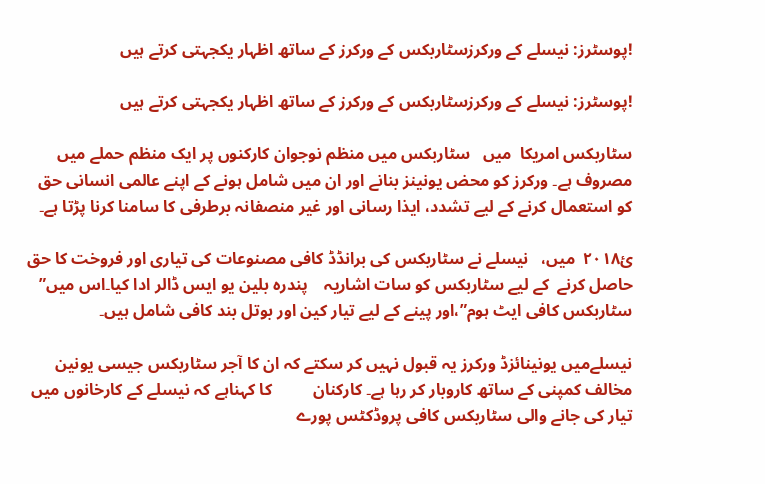!پوسٹرز: نیسلے کے ورکرزسٹاربکس کے ورکرز کے ساتھ اظہار یکجہتی کرتے ہیں

!پوسٹرز: نیسلے کے ورکرزسٹاربکس کے ورکرز کے ساتھ اظہار یکجہتی کرتے ہیں

سٹاربکس امریکا  میں   سٹاربکس میں منظم نوجوان کارکنوں پر ایک منظم حملے میں مصروف ہے۔ ورکرز کو محض یونینز بنانے اور ان میں شامل ہونے کے اپنے عالمی انسانی حق کو استعمال کرنے کے لیے تشدد، ایذا رسانی اور غیر منصفانہ برطرفی کا سامنا کرنا پڑتا ہے۔

ئ۲۰۱۸  میں،   نیسلے نے سٹاربکس کی برانڈڈ کافی مصنوعات کی تیاری اور فروخت کا حق حاصل کرنے  کے لیے سٹاربکس کو سات اشاریہ    پندرہ بلین یو ایس ڈالر ادا کیا۔اس میں” سٹاربکس کافی ایٹ ہوم”،اور پینے کے لیے تیار کین اور بوتل بند کافی شامل ہیں۔

نیسلےمیں یونینائزڈ ورکرز یہ قبول نہیں کر سکتے کہ ان کا آجر سٹاربکس جیسی یونین مخالف کمپنی کے ساتھ کاروبار کر رہا ہے۔ کارکنان          کا کہناہے کہ نیسلے کے کارخانوں میں تیار کی جانے والی سٹاربکس کافی پروڈکٹس پورے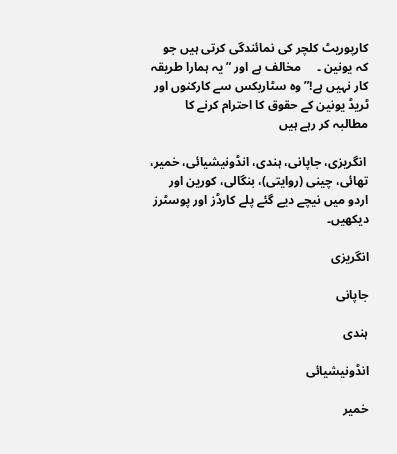کارپوریٹ کلچر کی نمائندگی کرتی ہیں جو کہ یونین ۔     مخالف ہے اور ” یہ ہمارا طریقہ   کار نہیں ہے!” وہ سٹاربکس سے کارکنوں اور ٹریڈ یونین کے حقوق کا احترام کرنے کا مطالبہ کر رہے ہیں

 انگریزی، جاپانی، ہندی، انڈونیشیائی، خمیر، تھائی، چینی (روایتی)، بنگالی، کورین اور اردو میں نیچے دیے گئے پلے کارڈز اور پوسٹرز دیکھیں۔

انگریزی

جاپانی

ہندی

انڈونیشیائی

خمیر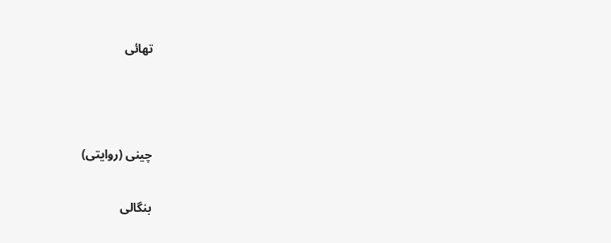تھائی



چینی (روایتی)

بنگالی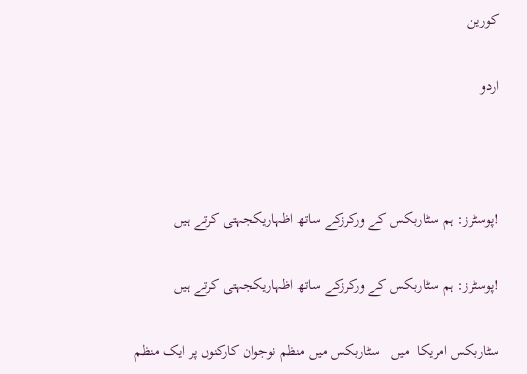کورین

اردو



!پوسٹرز: ہم سٹاربکس کے ورکرزکے ساتھ اظہاریکجہتی کرتے ہیں

!پوسٹرز: ہم سٹاربکس کے ورکرزکے ساتھ اظہاریکجہتی کرتے ہیں

سٹاربکس امریکا  میں   سٹاربکس میں منظم نوجوان کارکنوں پر ایک منظم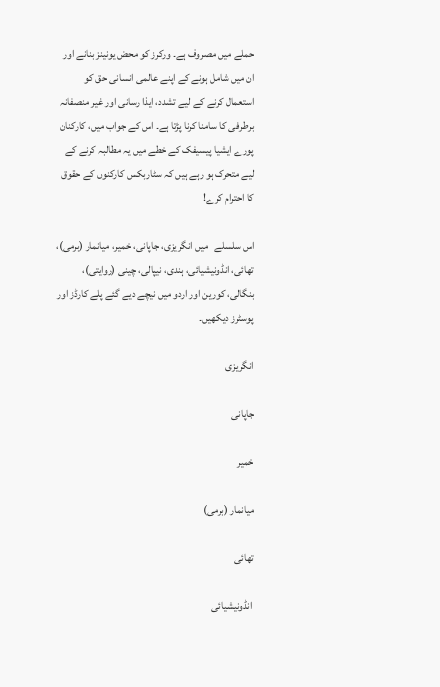حملے میں مصروف ہے۔ ورکرز کو محض یونینز بنانے اور ان میں شامل ہونے کے اپنے عالمی انسانی حق کو استعمال کرنے کے لیے تشدد، ایذا رسانی اور غیر منصفانہ برطرفی کا سامنا کرنا پڑتا ہے۔ اس کے جواب میں، کارکنان پورے ایشیا پیسیفک کے خطے میں یہ مطالبہ کرنے کے لیے متحرک ہو رہے ہیں کہ سٹاربکس کارکنوں کے حقوق کا احترام کرے!

اس سلسلے   میں انگریزی، جاپانی، خمیر، میانمار (برمی)، تھائی، انڈونیشیائی، ہندی، نیپالی، چینی (روایتی)، بنگالی، کورین اور اردو میں نیچے دیے گئے پلے کارڈز اور پوسٹرز دیکھیں۔

انگریزی

جاپانی

خمیر

میانمار (برمی)

تھائی

 انڈونیشیائی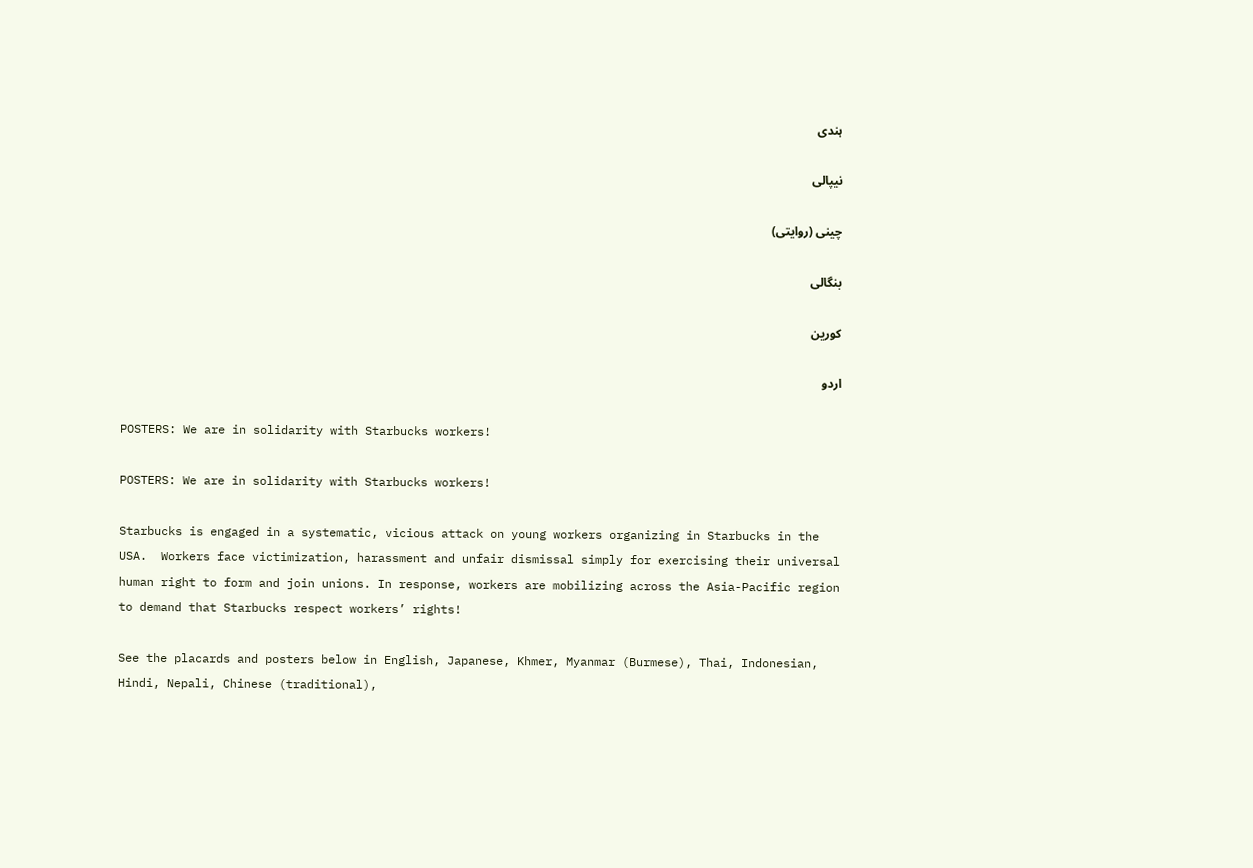ہندی

نیپالی

چینی (روایتی)

بنگالی

کورین

اردو

POSTERS: We are in solidarity with Starbucks workers!

POSTERS: We are in solidarity with Starbucks workers!

Starbucks is engaged in a systematic, vicious attack on young workers organizing in Starbucks in the USA.  Workers face victimization, harassment and unfair dismissal simply for exercising their universal human right to form and join unions. In response, workers are mobilizing across the Asia-Pacific region to demand that Starbucks respect workers’ rights!

See the placards and posters below in English, Japanese, Khmer, Myanmar (Burmese), Thai, Indonesian, Hindi, Nepali, Chinese (traditional),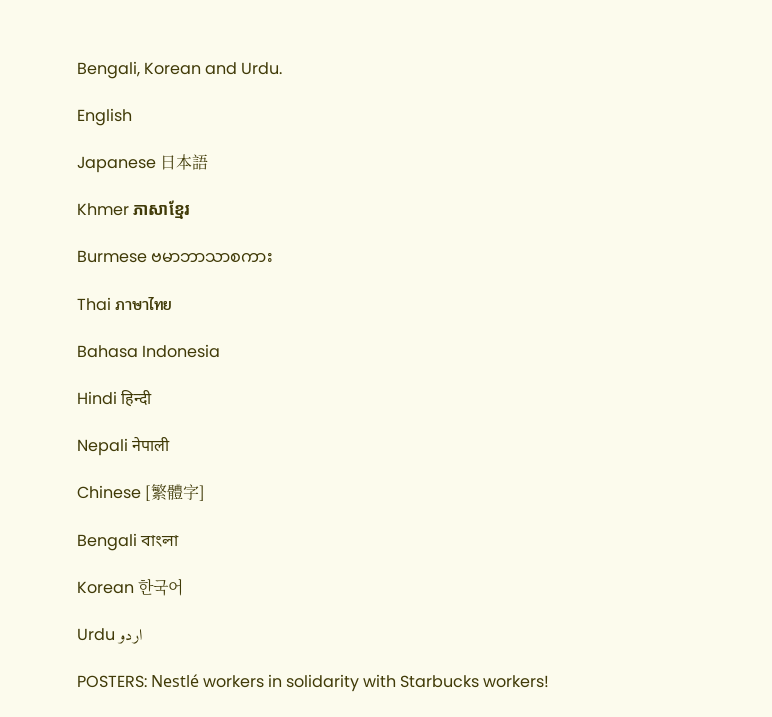Bengali, Korean and Urdu.

English

Japanese 日本語

Khmer ភាសាខ្មែរ

Burmese ဗမာဘာသာစကား

Thai ภาษาไทย

Bahasa Indonesia

Hindi हिन्दी

Nepali नेपाली

Chinese [繁體字]

Bengali বাংলা

Korean 한국어

Urdu اردو

POSTERS: Nestlé workers in solidarity with Starbucks workers!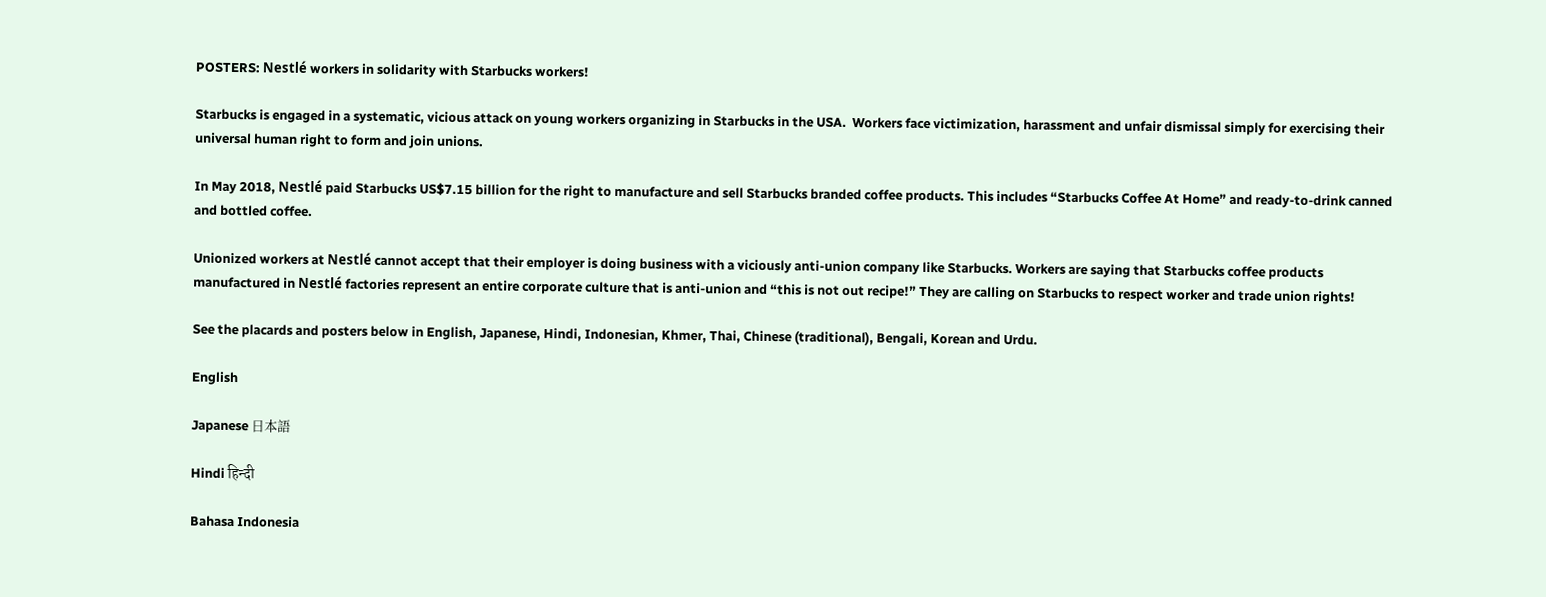POSTERS: Nestlé workers in solidarity with Starbucks workers!

Starbucks is engaged in a systematic, vicious attack on young workers organizing in Starbucks in the USA.  Workers face victimization, harassment and unfair dismissal simply for exercising their universal human right to form and join unions.

In May 2018, Nestlé paid Starbucks US$7.15 billion for the right to manufacture and sell Starbucks branded coffee products. This includes “Starbucks Coffee At Home” and ready-to-drink canned and bottled coffee.

Unionized workers at Nestlé cannot accept that their employer is doing business with a viciously anti-union company like Starbucks. Workers are saying that Starbucks coffee products manufactured in Nestlé factories represent an entire corporate culture that is anti-union and “this is not out recipe!” They are calling on Starbucks to respect worker and trade union rights!

See the placards and posters below in English, Japanese, Hindi, Indonesian, Khmer, Thai, Chinese (traditional), Bengali, Korean and Urdu.

English

Japanese 日本語

Hindi हिन्दी

Bahasa Indonesia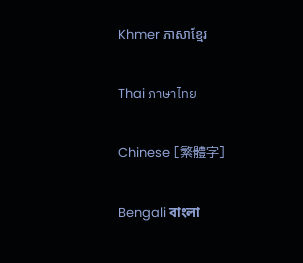Khmer ភាសាខ្មែរ

Thai ภาษาไทย

Chinese [繁體字]

Bengali বাংলা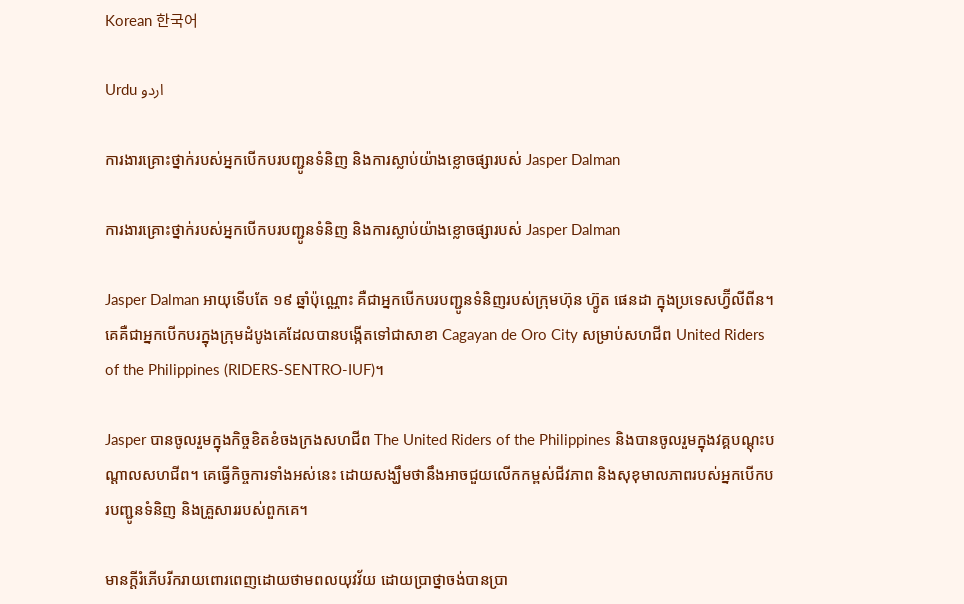Korean 한국어

Urdu اردو

ការងារគ្រោះថ្នាក់របស់អ្នកបើកបរបញ្ជូនទំនិញ និងការស្លាប់យ៉ាងខ្លោចផ្សារបស់ Jasper Dalman

ការងារគ្រោះថ្នាក់របស់អ្នកបើកបរបញ្ជូនទំនិញ និងការស្លាប់យ៉ាងខ្លោចផ្សារបស់ Jasper Dalman

Jasper Dalman អាយុទើបតែ ១៩ ឆ្នាំប៉ុណ្ណោះ គឺជាអ្នកបើកបរបញ្ជូនទំនិញរបស់ក្រុមហ៊ុន ហ្វ៊ូត ផេនដា ក្នុងប្រទេសហ្វ៊ីលីពីន។ គេគឺជាអ្នកបើកបរក្នុងក្រុមដំបូងគេដែលបានបង្កើតទៅជាសាខា Cagayan de Oro City សម្រាប់សហជីព United Riders of the Philippines (RIDERS-SENTRO-IUF)។

Jasper បានចូលរួមក្នុងកិច្ចខិតខំចងក្រងសហជីព The United Riders of the Philippines និងបានចូលរួមក្នុងវគ្គបណ្ដុះបណ្ដាលសហជីព។ គេធ្វើកិច្ចការទាំងអស់នេះ ដោយសង្ឃឹមថានឹងអាចជួយលើកកម្ពស់ជីវភាព និងសុខុមាលភាពរបស់អ្នកបើកបរបញ្ជូនទំនិញ និងគ្រួសាររបស់ពួកគេ។

មានក្ដីរំភើបរីករាយពោរពេញដោយថាមពលយុវវ័យ ដោយប្រាថ្នាចង់បានប្រា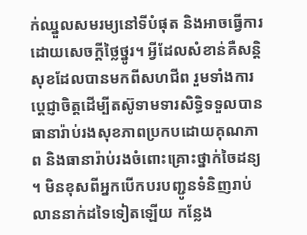ក់ឈ្នួលសមរម្យនៅទីបំផុត និងអាចធ្វើការដោយសេចក្ដីថ្លៃថ្នូរ។ អ្វីដែលសំខាន់គឺសន្តិសុខដែលបានមកពីសហជីព រួមទាំងការប្ដេជ្ញាចិត្តដើម្បីតស៊ូទាមទារសិទ្ធិទទួលបានធានារ៉ាប់រងសុខភាពប្រកបដោយគុណភាព និងធានារ៉ាប់រងចំពោះគ្រោះថ្នាក់ចៃដន្យ។ មិនខុសពីអ្នកបើកបរបញ្ជូនទំនិញរាប់លាននាក់ដទៃទៀតឡើយ កន្លែង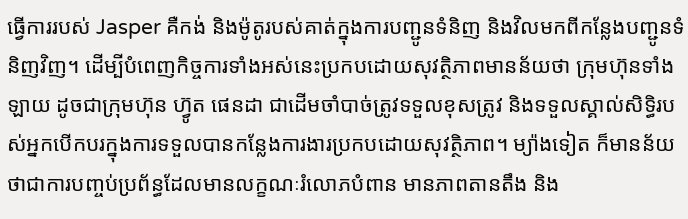ធ្វើការរបស់ Jasper គឺកង់ និងម៉ូតូរបស់គាត់ក្នុងការបញ្ជូនទំនិញ និងវិលមកពីកន្លែងបញ្ជូនទំនិញវិញ។ ដើម្បីបំពេញកិច្ចការទាំងអស់នេះប្រកបដោយសុវត្ថិភាពមានន័យថា ក្រុមហ៊ុនទាំងឡាយ ដូចជាក្រុមហ៊ុន ហ្វ៊ូត ផេនដា ជាដើមចាំបាច់ត្រូវទទួលខុសត្រូវ និងទទួលស្គាល់សិទ្ធិរបស់អ្នកបើកបរក្នុងការទទួលបានកន្លែងការងារប្រកបដោយសុវត្ថិភាព។ ម្យ៉ាងទៀត ក៏មានន័យថាជាការបញ្ចប់ប្រព័ន្ធដែលមានលក្ខណៈរំលោភបំពាន មានភាពតានតឹង និង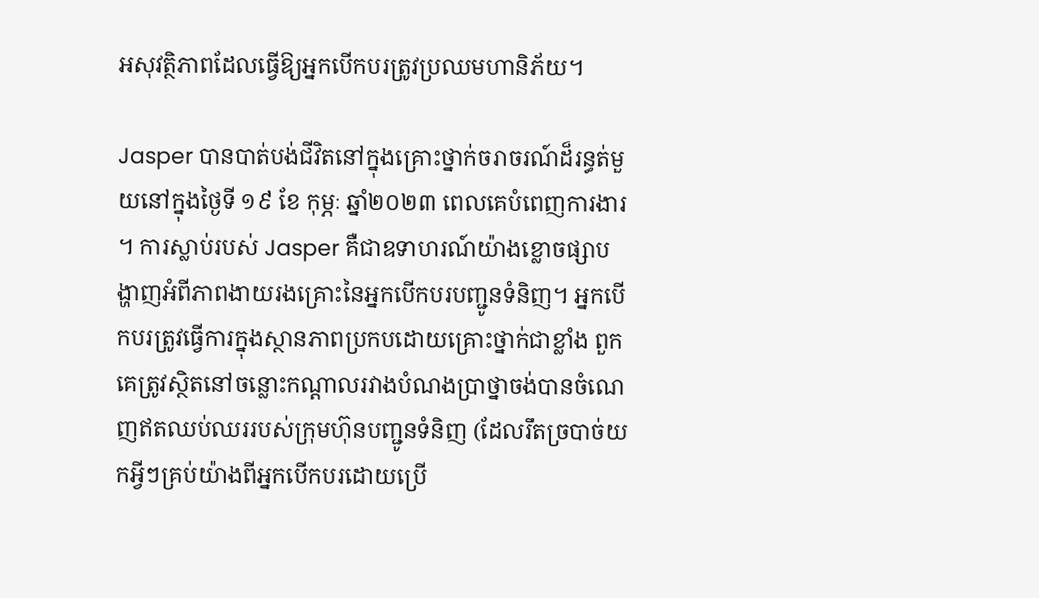អសុវត្ថិភាពដែលធ្វើឱ្យអ្នកបើកបរត្រូវប្រឈមហានិភ័យ។

Jasper បានបាត់បង់ជីវិតនៅក្នុងគ្រោះថ្នាក់ចរាចរណ៍ដ៏រន្ធត់មួយនៅក្នុងថ្ងៃទី ១៩ ខែ កុម្ភៈ ឆ្នាំ២០២៣ ពេលគេបំពេញការងារ។ ការស្លាប់របស់ Jasper គឺជាឧទាហរណ៍យ៉ាងខ្លោចផ្សាបង្ហាញអំពីភាពងាយរងគ្រោះនៃអ្នកបើកបរបញ្ជូនទំនិញ។ អ្នកបើកបរត្រូវធ្វើការក្នុងស្ថានភាពប្រកបដោយគ្រោះថ្នាក់ជាខ្លាំង ពួកគេត្រូវស្ថិតនៅចន្លោះកណ្ដាលរវាងបំណងប្រាថ្នាចង់បានចំណេញឥតឈប់ឈររបស់ក្រុមហ៊ុនបញ្ជូនទំនិញ (ដែលរឹតច្របាច់យកអ្វីៗគ្រប់យ៉ាងពីអ្នកបើកបរដោយប្រើ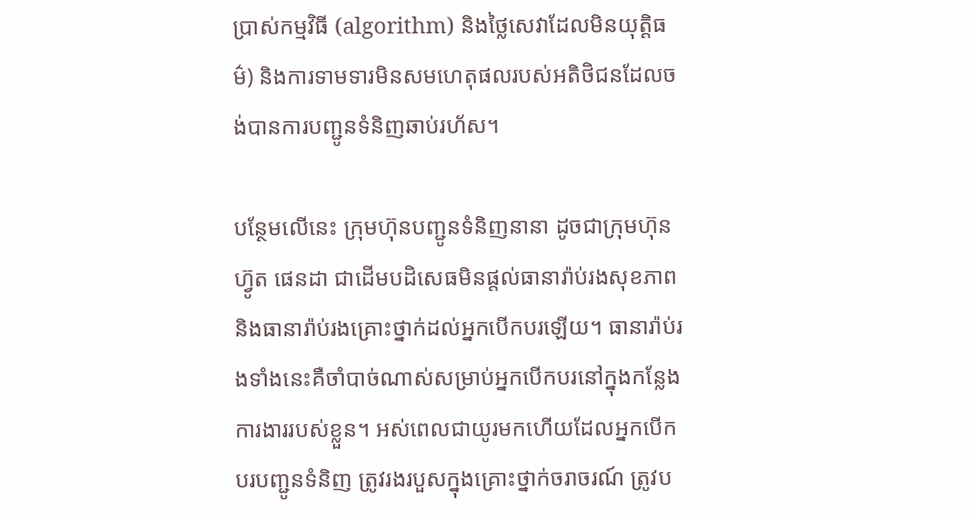ប្រាស់កម្មវិធី (algorithm) និងថ្លៃសេវាដែលមិនយុត្តិធម៌) និងការទាមទារមិនសមហេតុផលរបស់អតិថិជនដែលចង់បានការបញ្ជូនទំនិញឆាប់រហ័ស។

បន្ថែមលើនេះ ក្រុមហ៊ុនបញ្ជូនទំនិញនានា ដូចជាក្រុមហ៊ុន ហ្វ៊ូត ផេនដា ជាដើមបដិសេធមិនផ្តល់ធានារ៉ាប់រងសុខភាព និងធានារ៉ាប់រងគ្រោះថ្នាក់ដល់អ្នកបើកបរឡើយ។ ធានារ៉ាប់រងទាំងនេះគឺចាំបាច់ណាស់សម្រាប់អ្នកបើកបរនៅក្នុងកន្លែងការងាររបស់ខ្លួន។ អស់ពេលជាយូរមកហើយដែលអ្នកបើកបរបញ្ជូនទំនិញ ត្រូវរងរបួសក្នុងគ្រោះថ្នាក់ចរាចរណ៍ ត្រូវប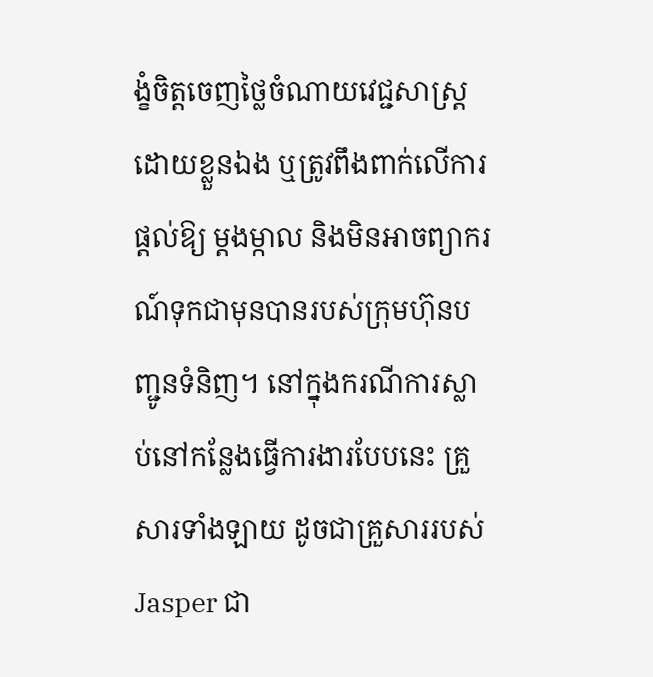ង្ខំចិត្តចេញថ្លៃចំណាយវេជ្ជសាស្ត្រដោយខ្លួនឯង ឬត្រូវពឹងពាក់លើការផ្តល់ឱ្យ ម្ដងម្កាល និងមិនអាចព្យាករណ៍ទុកជាមុនបានរបស់ក្រុមហ៊ុនបញ្ជូនទំនិញ។ នៅក្នុងករណីការស្លាប់នៅកន្លែងធ្វើការងារបែបនេះ គ្រួសារទាំងឡាយ ដូចជាគ្រួសាររបស់ Jasper ជា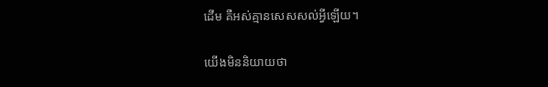ដើម គឺអស់គ្មានសេសសល់អ្វីឡើយ។

យើងមិននិយាយថា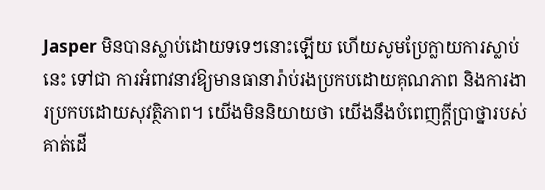Jasper មិនបានស្លាប់ដោយទទេៗនោះឡើយ ហើយសូមប្រែក្លាយការស្លាប់នេះ ទៅជា ការអំពាវនាវឱ្យមានធានារ៉ាប់រងប្រកបដោយគុណភាព និងការងារប្រកបដោយសុវត្ថិភាព។ យើងមិននិយាយថា យើងនឹងបំពេញក្ដីប្រាថ្នារបស់គាត់ដើ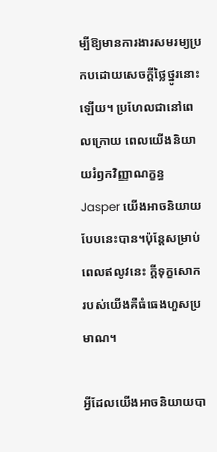ម្បីឱ្យមានការងារសមរម្យប្រកបដោយសេចក្ដីថ្លៃថ្នូរនោះឡើយ។ ប្រហែលជានៅពេលក្រោយ ពេលយើងនិយាយរំឭកវិញ្ញាណក្ខន្ធ Jasper យើងអាចនិយាយបែបនេះបាន។ប៉ុន្តែសម្រាប់ពេលឥលូវនេះ ក្ដីទុក្ខសោករបស់យើងគឺធំធេងហួសប្រមាណ។

អ្វីដែលយើងអាចនិយាយបា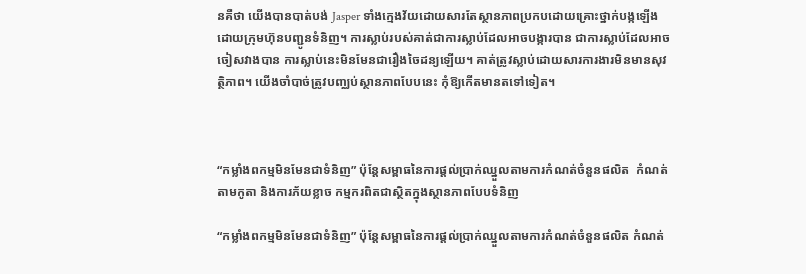នគឺថា យើងបានបាត់បង់ Jasper ទាំងក្មេងវ័យដោយសារតែស្ថានភាពប្រកបដោយគ្រោះថ្នាក់បង្កឡើងដោយក្រុមហ៊ុនបញ្ជូនទំនិញ។ ការស្លាប់របស់គាត់ជាការស្លាប់ដែលអាចបង្ការបាន ជាការស្លាប់ដែលអាចចៀសវាងបាន ការស្លាប់នេះមិនមែនជារឿងចៃដន្យឡើយ។ គាត់ត្រូវស្លាប់ដោយសារការងារមិនមានសុវត្ថិភាព។ យើងចាំបាច់ត្រូវបញ្ឈប់ស្ថានភាពបែបនេះ កុំឱ្យកើតមានតទៅទៀត។



“កម្លាំងពកម្មមិនមែនជាទំនិញ” ប៉ុន្តែសម្ពាធនៃការផ្តល់ប្រាក់ឈ្នួលតាមការកំណត់ចំនួនផលិត  កំណត់តាមកូតា និងការភ័យខ្លាច កម្មករពិតជាស្ថិតក្នុងស្ថានភាពបែបទំនិញ

“កម្លាំងពកម្មមិនមែនជាទំនិញ” ប៉ុន្តែសម្ពាធនៃការផ្តល់ប្រាក់ឈ្នួលតាមការកំណត់ចំនួនផលិត កំណត់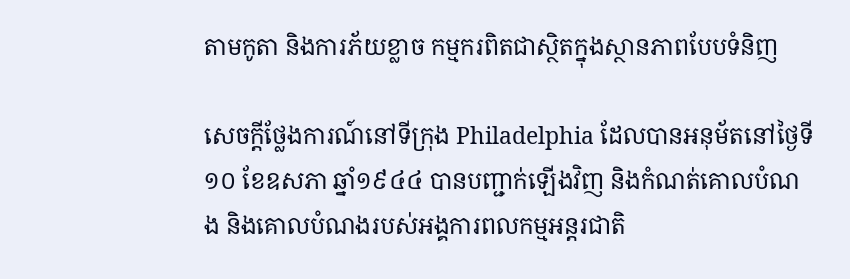តាមកូតា និងការភ័យខ្លាច កម្មករពិតជាស្ថិតក្នុងស្ថានភាពបែបទំនិញ

សេចក្តីថ្លែងការណ៍នៅទីក្រុង Philadelphia ដែលបានអនុម័តនៅថ្ងៃទី១០ ខែឧសភា ឆ្នាំ១៩៤៤ បានបញ្ជាក់ឡើងវិញ និងកំណត់គោលបំណង និងគោលបំណងរបស់អង្គការពលកម្មអន្តរជាតិ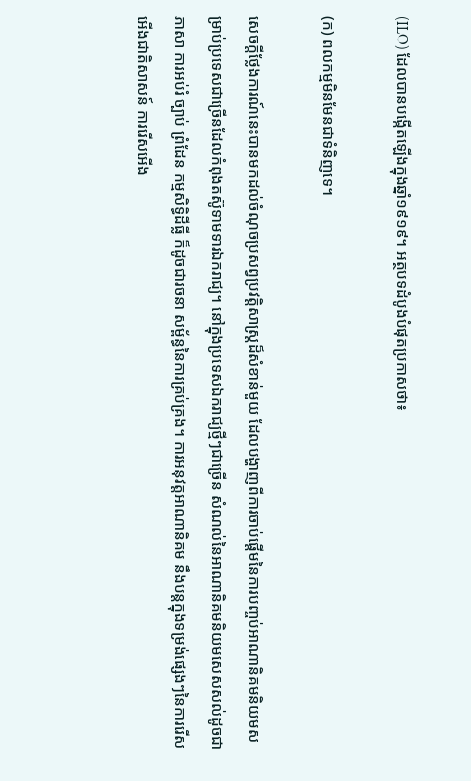(ILO) ដែលបានបង្កើតឡើងក្នុងឆ្នាំ១៩១៩។ អត្ថបទដំបូងបំផុតប្រកាសថា៖

(ក) ពលកម្មមិនមែនជាទំនិញទេ។

សេចក្តីថ្លែងការណ៍នេះបានមកដល់ចំណុចប្រសព្វប្រវត្តិសាស្ត្រដ៏សំខាន់មួយ ដែលបង្ហាញពីការចាប់ផ្តើមនៃការបញ្ចប់អាណានិគមនិយមសម្រាប់ប្រទេសជាច្រើនដែលកំពុងតស៊ូទាមទារឯករាជ្យ។ នៅក្នុងប្រទេសឯករាជ្យថ្មីៗជាច្រើន សំណល់នៃអាណានិគមនិយមសេសសល់ដូចជា ភាសា ការអប់រំ ច្បាប់ ព្រំដែន កម្មសិទ្ធិដីធ្លី ក៏ដូចជារចនា សម្ព័ន្ធនៃការគ្រប់គ្រង។ ការអនុវត្តអាណានិគម នឹងបន្តក្នុងទម្រង់ផ្សេងៗនៃការរើសអើងជាតិសាសន៍ ការរើសអើង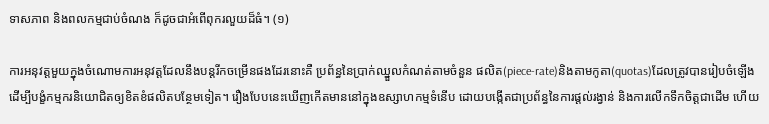ទាសភាព និងពលកម្មជាប់ចំណង ក៏ដូចជាអំពើពុករលួយដ៏ធំ។ (១)

ការអនុវត្តមួយក្នុងចំណោមការអនុវត្តដែលនឹងបន្តរីកចម្រើនផងដែរនោះគឺ ប្រព័ន្ធនៃប្រាក់ឈ្នួលកំណត់តាមចំនួន ផលិត(piece-rate)និងតាមកូតា(quotas)ដែលត្រូវបានរៀបចំឡើងដើម្បីបង្ខំកម្មករនិយោជិតឲ្យខិតខំផលិតបន្ថែមទៀត។ រឿងបែបនេះឃើញកើតមាននៅក្នុងឧស្សាហកម្មទំនើប ដោយបង្កើតជាប្រព័ន្ធនៃការផ្តល់រង្វាន់ និងការលើកទឹកចិត្តជាដើម ហើយ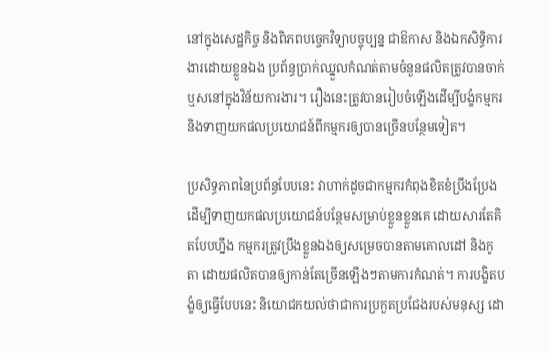នៅក្នុងសេដ្ឋកិច្ច និងពិភពបច្ចេកវិទ្យាបច្ចុប្បន្ន ជាឱកាស និងឯកសិទ្ធិការងារដោយខ្លួនឯង ប្រព័ន្ធប្រាក់ឈ្នួលកំណត់តាមចំនួនផលិតត្រូវបានចាក់ឬសនៅក្នុងវិន័យការងារ។ រឿងនេះត្រូវបានរៀបចំឡើងដើម្បីបង្ខំកម្មករ និងទាញយកផលប្រយោជន៍ពីកម្មករឲ្យបានច្រើនបន្ថែមទៀត។

ប្រសិទ្ធភាពនៃប្រព័ន្ធបែបនេះ វាហាក់ដូចជាកម្មករកំពុងខិតខំប្រឹងប្រែងដើម្បីទាញយកផលប្រយោជន៍បន្ថែមសម្រាប់ខ្លួនខ្លួនគេ ដោយសារតែគិតបែបហ្នឹង កម្មករត្រូវប្រឹងខ្លួនឯងឲ្យសម្រេចបានតាមគោលដៅ និងកូតា ដោយផលិតបានឲ្យកាន់តែច្រើនឡើងៗតាមការកំណត់។ ការបង្ខិតបង្ខំឲ្យធ្វើបែបនេះ និយោជកយល់ថាជាការប្រកួតប្រជែងរបស់មនុស្ស ដោ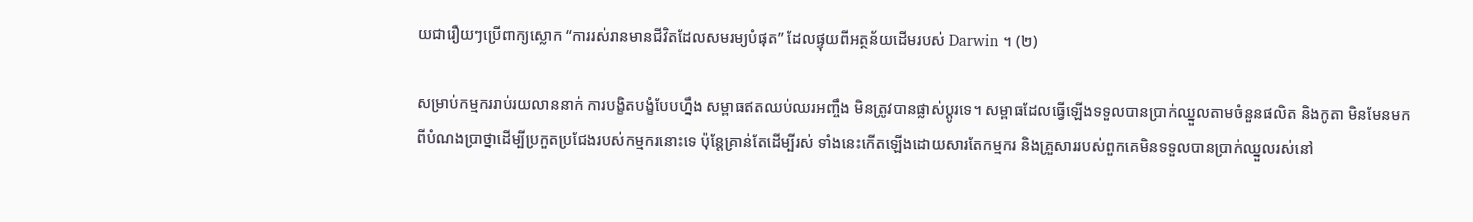យជារឿយៗប្រើពាក្យស្លោក “ការរស់រានមានជីវិតដែលសមរម្យបំផុត” ដែលផ្ទុយពីអត្ថន័យដើមរបស់ Darwin ។ (២)

សម្រាប់កម្មកររាប់រយលាននាក់ ការបង្ខិតបង្ខំបែបហ្នឹង សម្ពាធឥតឈប់ឈរអញ្ចឹង មិនត្រូវបានផ្លាស់ប្តូរទេ។ សម្ពាធដែលធ្វើឡើងទទួលបានប្រាក់ឈ្នួលតាមចំនួនផលិត និងកូតា មិនមែនមកពីបំណងប្រាថ្នាដើម្បីប្រកួតប្រជែងរបស់កម្មករនោះទេ ប៉ុន្តែគ្រាន់តែដើម្បីរស់ ទាំងនេះកើតឡើងដោយសារតែកម្មករ និងគ្រួសាររបស់ពួកគេមិនទទួលបានប្រាក់ឈ្នួលរស់នៅ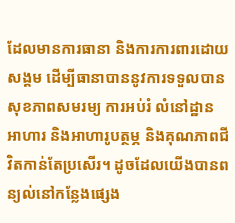ដែលមានការធានា និងការការពារដោយសង្គម ដើម្បីធានាបាននូវការទទួលបានសុខភាពសមរម្យ ការអប់រំ លំនៅដ្ឋាន អាហារ និងអាហារូបត្ថម្ភ និងគុណភាពជីវិតកាន់តែប្រសើរ។ ដូចដែលយើងបានពន្យល់នៅកន្លែងផ្សេង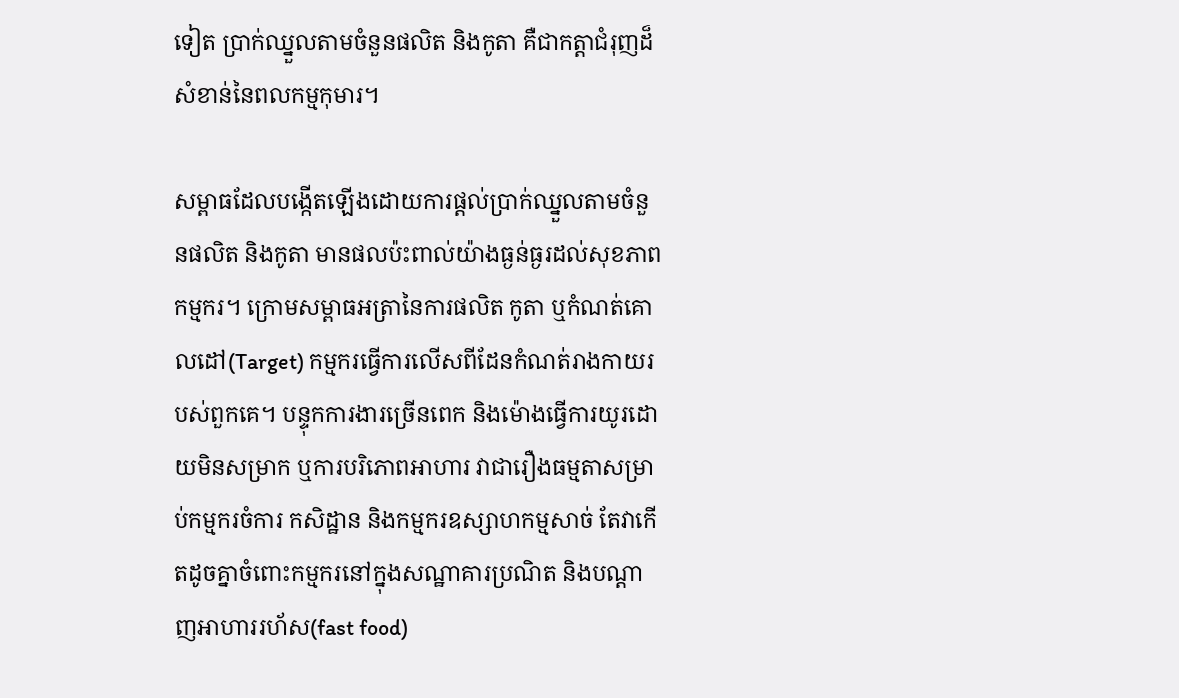ទៀត ប្រាក់ឈ្នួលតាមចំនួនផលិត និងកូតា គឺជាកត្តាជំរុញដ៏សំខាន់នៃពលកម្មកុមារ។

សម្ពាធដែលបង្កើតឡើងដោយការផ្តល់ប្រាក់ឈ្នួលតាមចំនួនផលិត និងកូតា មានផលប៉ះពាល់យ៉ាងធ្ងន់ធ្ងរដល់សុខភាពកម្មករ។ ក្រោមសម្ពាធអត្រានៃការផលិត កូតា ឬកំណត់គោលដៅ(Target) កម្មករធ្វើការលើសពីដែនកំណត់រាងកាយរបស់ពួកគេ។ បន្ទុកការងារច្រើនពេក និងម៉ោងធ្វើការយូរដោយមិនសម្រាក ឬការបរិភោពអាហារ វាជារឿងធម្មតាសម្រាប់កម្មករចំការ កសិដ្ឋាន និងកម្មករឧស្សាហកម្មសាច់ តែវាកើតដូចគ្នាចំពោះកម្មករនៅក្នុងសណ្ឋាគារប្រណិត និងបណ្តាញអាហាររហ័ស(fast food)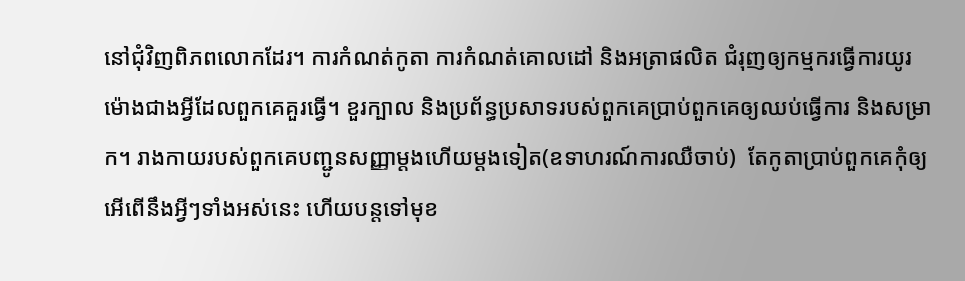នៅជុំវិញពិភពលោកដែរ។ ការកំណត់កូតា ការកំណត់គោលដៅ និងអត្រាផលិត ជំរុញឲ្យកម្មករធ្វើការយូរម៉ោងជាងអ្វីដែលពួកគេគួរធ្វើ។ ខួរក្បាល និងប្រព័ន្ធប្រសាទរបស់ពួកគេប្រាប់ពួកគេឲ្យឈប់ធ្វើការ និងសម្រាក។ រាងកាយរបស់ពួកគេបញ្ជូនសញ្ញាម្តងហើយម្តងទៀត(ឧទាហរណ៍ការឈឺចាប់)  តែកូតាប្រាប់ពួកគេកុំឲ្យអើពើនឹងអ្វីៗទាំងអស់នេះ ហើយបន្តទៅមុខ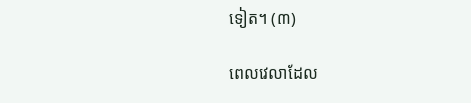ទៀត។ (៣)

ពេលវេលាដែល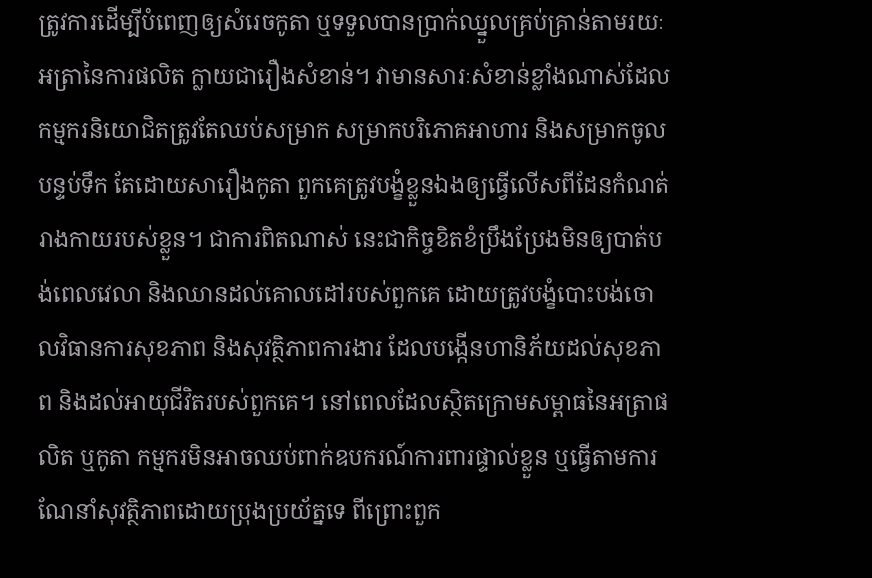ត្រូវការដើម្បីបំពេញឲ្យសំរេចកូតា ឬទទួលបានប្រាក់ឈ្នួលគ្រប់គ្រាន់តាមរយៈអត្រានៃការផលិត ក្លាយជារឿងសំខាន់។ វាមានសារៈសំខាន់ខ្លាំងណាស់ដែលកម្មករនិយោជិតត្រូវតែឈប់សម្រាក សម្រាកបរិភោគអាហារ និងសម្រាកចូលបន្ទប់ទឹក តែដោយសារឿងកូតា ពួកគេត្រូវបង្ខំខ្លួនឯងឲ្យធ្វើលើសពីដែនកំណត់រាងកាយរបស់ខ្លួន។ ជាការពិតណាស់ នេះជាកិច្ចខិតខំប្រឹងប្រែងមិនឲ្យបាត់បង់ពេលវេលា និងឈានដល់គោលដៅរបស់ពួកគេ ដោយត្រូវបង្ខំបោះបង់ចោលវិធានការសុខភាព និងសុវត្ថិភាពការងារ ដែលបង្កើនហានិភ័យដល់សុខភាព និងដល់អាយុជីវិតរបស់ពួកគេ។ នៅពេលដែលស្ថិតក្រោមសម្ពាធនៃអត្រាផលិត ឬកូតា កម្មករមិនអាចឈប់ពាក់ឧបករណ៍ការពារផ្ទាល់ខ្លួន ឬធ្វើតាមការណែនាំសុវត្ថិភាពដោយប្រុងប្រយ័ត្នទេ ពីព្រោះពួក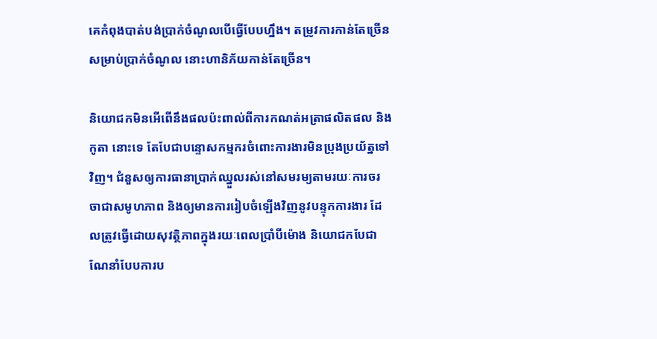គេកំពុងបាត់បង់ប្រាក់ចំណូលបើធ្វើបែបហ្នឹង។ តម្រូវការកាន់តែច្រើនសម្រាប់ប្រាក់ចំណូល នោះហានិភ័យកាន់តែច្រើន។

និយោជកមិនអើពើនឹងផលប៉ះពាល់ពីការកណត់អត្រាផលិតផល និងកូតា នោះទេ តែបែជាបន្ទោសកម្មករចំពោះការងារមិនប្រុងប្រយ័ត្នទៅវិញ។ ជំនួសឲ្យការធានាប្រាក់ឈ្នួលរស់នៅសមរម្យតាមរយៈការចរចាជាសមូហភាព និងឲ្យមានការរៀបចំឡើងវិញនូវបន្ទុកការងារ ដែលត្រូវធ្វើដោយសុវត្ថិភាពក្នុងរយៈពេលប្រាំបីម៉ោង និយោជកបែជាណែនាំបែបការប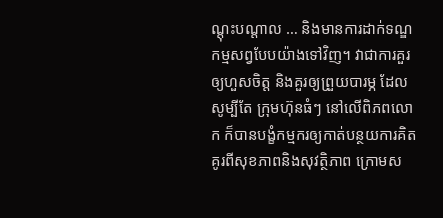ណ្តុះបណ្តាល … និងមានការដាក់ទណ្ឌកម្មសព្វបែបយ៉ាងទៅវិញ។ វាជាការគួរឲ្យហួសចិត្ត និងគួរឲ្យព្រួយបារម្ភ ដែលសូម្បីតែ ក្រុមហ៊ុនធំៗ នៅលើពិភពលោក ក៏បានបង្ខំកម្មករឲ្យកាត់បន្ថយការគិតគូរពីសុខភាពនិងសុវត្ថិភាព ក្រោមស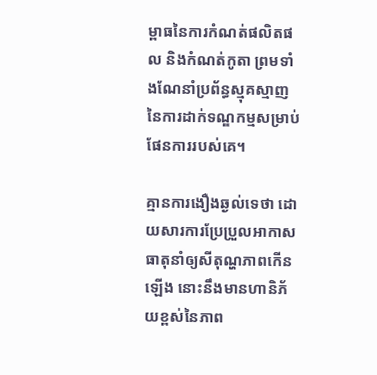ម្ពាធនៃការកំណត់ផលិតផល និងកំណត់កូតា ព្រមទាំងណែនាំប្រព័ន្ធស្មុគស្មាញនៃការដាក់ទណ្ឌកម្មសម្រាប់ផែនការរបស់គេ។

គ្មានការងឿងឆ្ងល់ទេថា ដោយសារការប្រែប្រួលអាកាសធាតុនាំឲ្យសីតុណ្ហភាពកើនឡើង នោះនឹងមានហានិភ័យខ្ពស់នៃភាព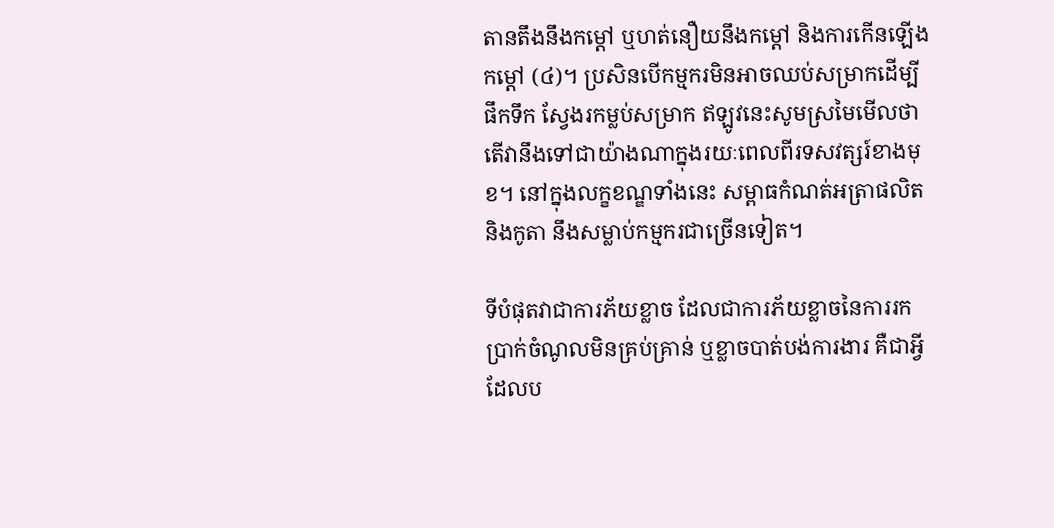តានតឹងនឹងកម្ដៅ ឬហត់នឿយនឹងកម្ដៅ និងការកើនឡើងកម្តៅ (៤)។ ប្រសិនបើកម្មករមិនអាចឈប់សម្រាកដើម្បីផឹកទឹក ស្វែងរកម្លប់សម្រាក ឥឡូវនេះសូមស្រមៃមើលថា តើវានឹងទៅជាយ៉ាងណាក្នុងរយៈពេលពីរទសវត្សរ៍ខាងមុខ។ នៅក្នុងលក្ខខណ្ឌទាំងនេះ សម្ពាធកំណត់អត្រាផលិត និងកូតា នឹងសម្លាប់កម្មករជាច្រើនទៀត។

ទីបំផុតវាជាការភ័យខ្លាច ដែលជាការភ័យខ្លាចនៃការរកប្រាក់ចំណូលមិនគ្រប់គ្រាន់ ឬខ្លាចបាត់បង់ការងារ គឺជាអ្វីដែលប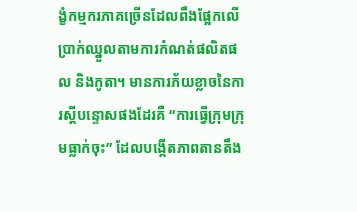ង្ខំកម្មករភាគច្រើនដែលពឹងផ្អែកលើប្រាក់ឈ្នួលតាមការកំណត់ផលិតផល និងកូតា។ មានការភ័យខ្លាចនៃការស្តីបន្ទោសផងដែរគឺ “ការធ្វើក្រុមក្រុមធ្លាក់ចុះ” ដែលបង្កើតភាពតានតឹង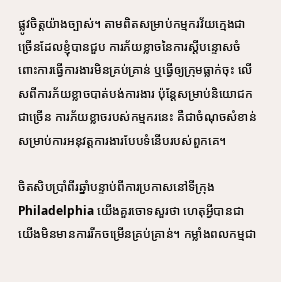ផ្លូវចិត្តយ៉ាងច្បាស់។ តាមពិតសម្រាប់កម្មករវ័យក្មេងជាច្រើនដែលខ្ញុំបានជួប ការភ័យខ្លាចនៃការស្តីបន្ទោសចំពោះការធ្វើការងារមិនគ្រប់គ្រាន់ ឬធ្វើឲ្យក្រុមធ្លាក់ចុះ លើសពីការភ័យខ្លាចបាត់បង់ការងារ ប៉ុន្តែសម្រាប់និយោជកជាច្រើន ការភ័យខ្លាចរបស់កម្មករនេះ គឺជាចំណុចសំខាន់សម្រាប់ការអនុវត្តការងារបែបទំនើបរបស់ពួកគេ។

ចិតសិបប្រាំពីរឆ្នាំបន្ទាប់ពីការប្រកាសនៅទីក្រុង Philadelphia យើងគួរចោទសួរថា ហេតុអ្វីបានជាយើងមិនមានការរីកចម្រើនគ្រប់គ្រាន់។ កម្លាំងពលកម្មជា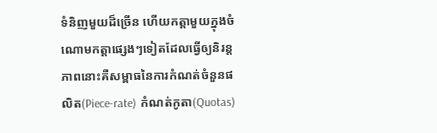ទំនិញមួយដ៏ច្រើន ហើយកត្តាមួយក្នុងចំណោមកត្តាផ្សេងៗទៀតដែលធ្វើឲ្យនិរន្តភាពនោះគឺសម្ពាធនៃការកំណត់ចំនួនផលិត(Piece-rate) កំណត់កូតា(Quotas)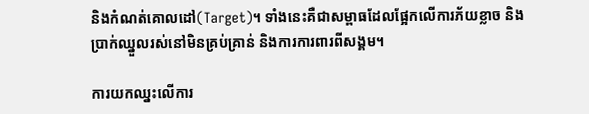និងកំណត់គោលដៅ(Target)។ ទាំងនេះគឺជាសម្ពាធដែលផ្អែកលើការភ័យខ្លាច និងប្រាក់ឈ្នួលរស់នៅមិនគ្រប់គ្រាន់ និងការការពារពីសង្គម។

ការយកឈ្នះលើការ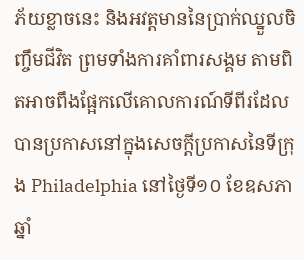ភ័យខ្លាចនេះ និងអវត្តមាននៃប្រាក់ឈ្នួលចិញ្ចឹមជីវិត ព្រមទាំងការគាំពារសង្គម តាមពិតអាចពឹងផ្អែកលើគោលការណ៍ទីពីរដែលបានប្រកាសនៅក្នុងសេចក្តីប្រកាសនៃទីក្រុង Philadelphia នៅថ្ងៃទី១០ ខែឧសភា ឆ្នាំ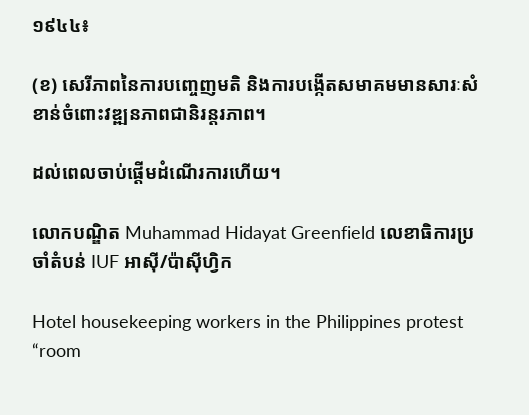១៩៤៤៖

(ខ) សេរីភាពនៃការបញ្ចេញមតិ និងការបង្កើតសមាគមមានសារៈសំខាន់ចំពោះវឌ្ឍនភាពជានិរន្តរភាព។

ដល់ពេលចាប់ផ្តើមដំណើរការហើយ។

លោកបណ្ឌិត Muhammad Hidayat Greenfield លេខាធិការប្រចាំតំបន់ IUF អាស៊ី/ប៉ាស៊ីហ្វិក

Hotel housekeeping workers in the Philippines protest “room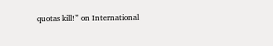quotas kill!” on International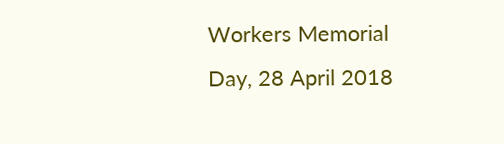Workers Memorial Day, 28 April 2018